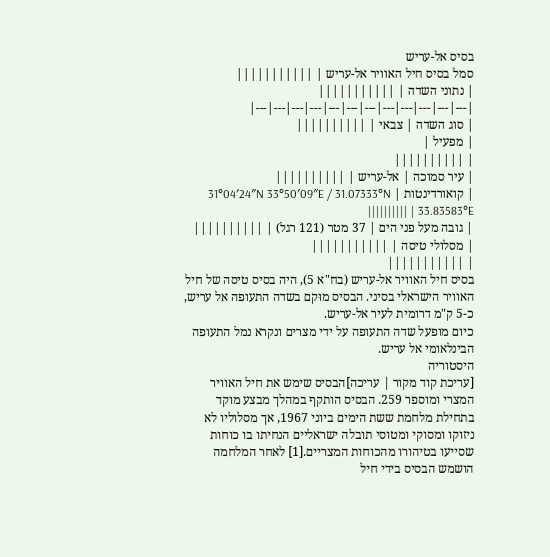בסיס אל-עריש
סמל בסיס חיל האוויר אל-עריש | |||||||||||
| נתוני השדה | |||||||||||
|---|---|---|---|---|---|---|---|---|---|---|---|
| סוג השדה | צבאי | ||||||||||
| מפעיל |
| ||||||||||
| עיר סמוכה | אל-עריש | ||||||||||
| קואורדינטות | 31°04′24″N 33°50′09″E / 31.07333°N 33.83583°E | ||||||||||
| גובה מעל פני הים | 37 מטר (121 רגל) | ||||||||||
| מסלולי טיסה | |||||||||||
| |||||||||||
בסיס חיל האוויר אל-עריש (בח"א 5), היה בסיס טיסה של חיל האוויר הישראלי בסיני. הבסיס מוּקם בשדה התעופה אל עריש, כ-5 ק"מ דרומית לעיר אל-עריש.
כיום מופעל שדה התעופה על ידי מצרים ונקרא נמל התעופה הבינלאומי אל עריש.
היסטוריה
[עריכת קוד מקור | עריכה]הבסיס שימש את חיל האוויר המצרי ומוספר 259. הבסיס הותקף במהלך מבצע מוקד בתחילת מלחמת ששת הימים ביוני 1967, אך מסלוליו לא ניזוקו ומסוקי ומטוסי תובלה ישראליים הנחיתו בו כוחות שסייעו בטיהורו מהכוחות המצריים.[1] לאחר המלחמה הושמש הבסיס בידי חיל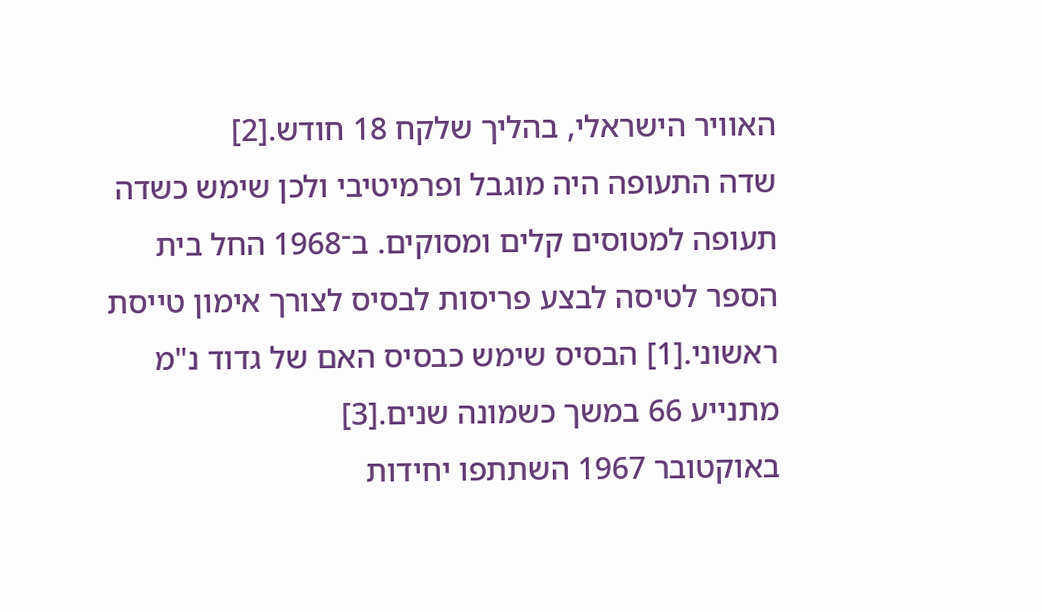האוויר הישראלי, בהליך שלקח 18 חודש.[2]
שדה התעופה היה מוגבל ופרמיטיבי ולכן שימש כשדה תעופה למטוסים קלים ומסוקים. ב־1968 החל בית הספר לטיסה לבצע פריסות לבסיס לצורך אימון טייסת ראשוני.[1] הבסיס שימש כבסיס האם של גדוד נ"מ מתנייע 66 במשך כשמונה שנים.[3]
באוקטובר 1967 השתתפו יחידות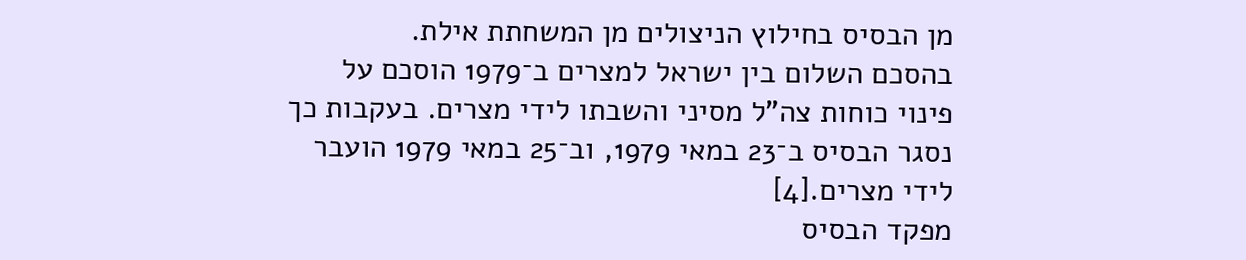מן הבסיס בחילוץ הניצולים מן המשחתת אילת.
בהסכם השלום בין ישראל למצרים ב־1979 הוסכם על פינוי כוחות צה"ל מסיני והשבתו לידי מצרים. בעקבות כך נסגר הבסיס ב־23 במאי 1979, וב־25 במאי 1979 הועבר לידי מצרים.[4]
מפקד הבסיס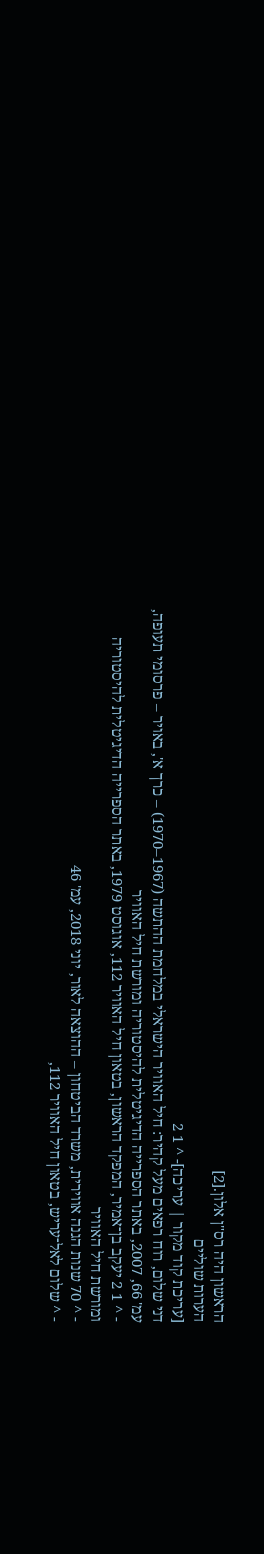הראשון היה רס"ן אלון.[2]
הערות שוליים
[עריכת קוד מקור | עריכה]- ^ 1 2
דני שלום, רוח רפאים מעל קהיר: חיל האוויר הישראלי במלחמת ההתשה (1967–1970) – כרך א', באויר – פרסומי תעופה, עמ' 66, 2007, באתר הספרייה הדיגיטלית להיסטוריה ומורשת חיל האוויר
- ^ 1 2 יעקב בן־אמיר, המפקד הראשון, בטאון חיל האוויר 112, אוגוסט 1979, באתר הספרייה הדיגיטלית להיסטוריה ומורשת חיל האוויר
- ^ 70 שנות הגנה אווירית, משרד הביטחון – ההוצאה לאור, יוני 2018, עמ' 46
- ^ שלום לאל־עריש, בטאון חיל האוויר 112,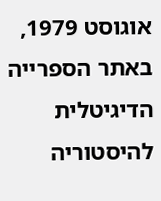אוגוסט 1979, באתר הספרייה הדיגיטלית להיסטוריה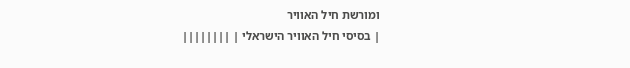ומורשת חיל האוויר
| בסיסי חיל האוויר הישראלי | ||||||||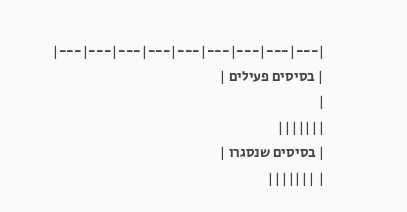|---|---|---|---|---|---|---|---|---|
| בסיסים פעילים |
|
|||||||
| בסיסים שנסגרו |
| |||||||